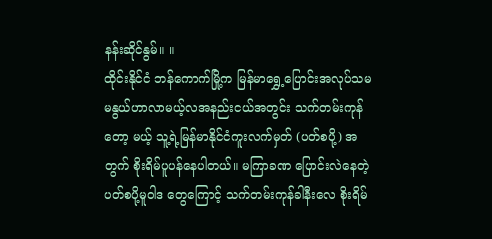နန်းဆိုင်နွမ်။ ။
ထိုင်းနိုင်ငံ ဘန်ကောက်မြို့က မြန်မာရွှေ့ပြောင်းအလုပ်သမ မနွယ်ဟာလာမယ့်လအနည်းငယ်အတွင်း သက်တမ်းကုန်တော့ မယ့် သူ့ရဲ့မြန်မာနိုင်ငံကူးလက်မှတ် (ပတ်စပို့) အတွက် စိုးရိမ်ပူပန်နေပါတယ်။ မကြာခဏ ပြောင်းလဲနေတဲ့ ပတ်စပို့မူဝါဒ တွေကြောင့် သက်တမ်းကုန်ခါနီးလေ စိုးရိမ်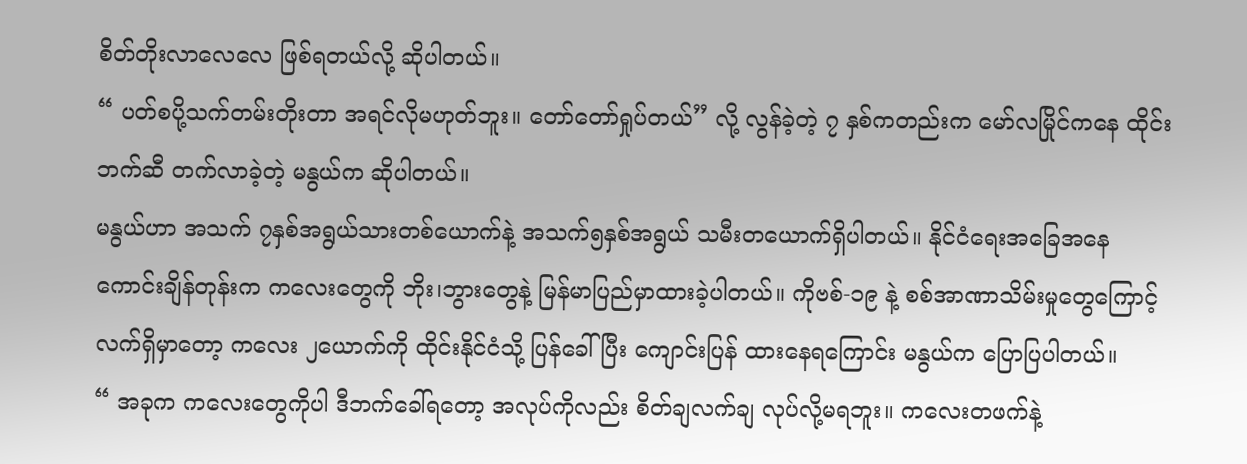စိတ်တိုးလာလေလေ ဖြစ်ရတယ်လို့ ဆိုပါတယ်။
“ ပတ်စပို့သက်တမ်းတိုးတာ အရင်လိုမဟုတ်ဘူး။ တော်တော်ရှုပ်တယ်” လို့ လွန်ခဲ့တဲ့ ၇ နှစ်ကတည်းက မော်လမြိုင်ကနေ ထိုင်းဘက်ဆီ တက်လာခဲ့တဲ့ မနွယ်က ဆိုပါတယ်။
မနွယ်ဟာ အသက် ၇နှစ်အရွယ်သားတစ်ယောက်နဲ့ အသက်၅နှစ်အရွယ် သမီးတယောက်ရှိပါတယ်။ နိုင်ငံရေးအခြေအနေ ကောင်းချိန်တုန်းက ကလေးတွေကို ဘိုး၊ဘွားတွေနဲ့ မြန်မာပြည်မှာထားခဲ့ပါတယ်။ ကိုဗစ်-၁၉ နဲ့ စစ်အာဏာသိမ်းမှုတွေကြောင့် လက်ရှိမှာတော့ ကလေး ၂ယောက်ကို ထိုင်းနိုင်ငံသို့ ပြန်ခေါ်ပြီး ကျောင်းပြန် ထားနေရကြောင်း မနွယ်က ပြောပြပါတယ်။
“ အခုက ကလေးတွေကိုပါ ဒီဘက်ခေါ်ရတော့ အလုပ်ကိုလည်း စိတ်ချလက်ချ လုပ်လို့မရဘူး။ ကလေးတဖက်နဲ့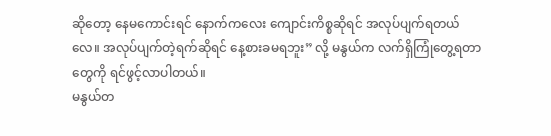ဆိုတော့ နေမကောင်းရင် နောက်ကလေး ကျောင်းကိစ္စဆိုရင် အလုပ်ပျက်ရတယ်လေ။ အလုပ်ပျက်တဲ့ရက်ဆိုရင် နေ့စားခမရဘူး” လို့ မနွယ်က လက်ရှိကြုံတွေ့ရတာတွေကို ရင်ဖွင့်လာပါတယ်။
မနွယ်တ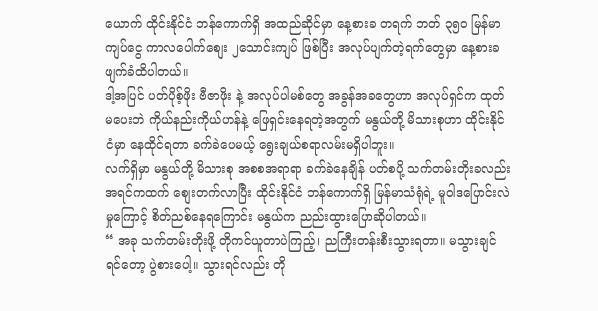ယောက် ထိုင်းနိုင်ငံ ဘန်ကောက်ရှိ အထည်ဆိုင်မှာ နေ့စားခ တရက် ဘတ် ၃၅၀ မြန်မာကျပ်ငွေ ကာလပေါက်စျေး ၂သောင်းကျပ် ဖြစ်ပြီး အလုပ်ပျက်တဲ့ရက်တွေမှာ နေ့စားခ ဖျက်ခံထိပါတယ်။
ဒါ့အပြင် ပတ်ပိုစ့်ဖိုး ဗီဇာဖိုး နဲ့ အလုပ်ပါမစ်တွေ အခွန်အခတွေဟာ အလုပ်ရှင်က ထုတ်မပေးဘဲ ကိုယ်နည်းကိုယ်ဟန်နဲ့ ဖြေရှင်းနေရတဲ့အတွက် မနွယ်တို့ မိသားစုဟာ ထိုင်းနိုင်ငံမှာ နေထိုင်ရတာ ခက်ခဲပေမယ့် ရွေးချယ်စရာလမ်းမရှိပါဘူး။
လက်ရှိမှာ မနွယ်တို့ မိသားစု အစစအရာရာ ခက်ခဲနေချိန် ပတ်စပို့ သက်တမ်းတိုးခလည်း အရင်ကထက် စျေးတက်လာပြီး ထိုင်းနိုင်ငံ ဘန်ကောက်ရှိ မြန်မာသံရုံရဲ့ မူဝါဒပြောင်းလဲမှုကြောင့် စိတ်ညစ်နေရကြောင်း မနွယ်က ညည်းထွားပြောဆိုပါတယ်။
“ အခု သက်တမ်းတိုးဖို့ တိုကင်ယူတာပဲကြည့်၊ ညကြီးတန်းစီးသွားရတာ။ မသွားချင်ရင်တော့ ပွဲစားပေါ့။ သွားရင်လည်း တို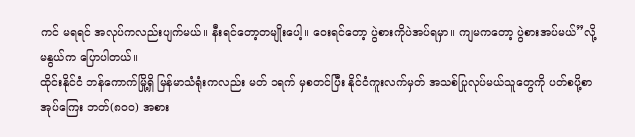ကင် မရရင် အလုပ်ကလည်းပျက်မယ်။ နီးရင်တော့တမျိုးပေါ့။ ဝေးရင်တော့ ပွဲစားကိုပဲအပ်ရမှာ။ ကျမကတော့ ပွဲစားအပ်မယ်”လို့ မနွယ်က ပြောပါတယ်။
ထိုင်းနိုင်ငံ ဘန်ကောက်မြို့ရှိ မြန်မာသံရုံးကလည်း မတ် ၁ရက် မှစတင်ပြီး နိုင်ငံကူးလက်မှတ် အသစ်ပြုလုပ်မယ်သူတွေကို ပတ်စပို့စာအုပ်ကြေး ဘတ်(၈၀၀) အစား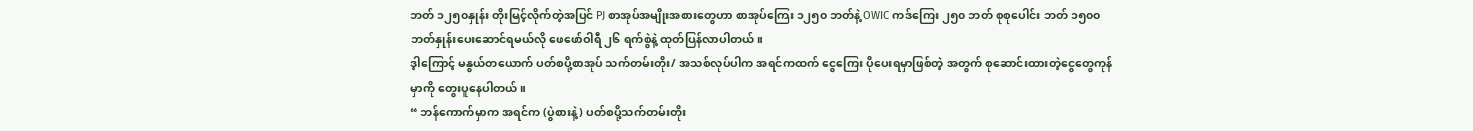ဘတ် ၁၂၅၀နှုန်း တိုးမြင့်လိုက်တဲ့အပြင် PJ စာအုပ်အမျိုးအစားတွေဟာ စာအုပ်ကြေး ၁၂၅၀ ဘတ်နဲ့ OWIC ကဒ်ကြေး ၂၅၀ ဘတ် စုစုပေါင်း ဘတ် ၁၅၀၀ ဘတ်နှုန်းပေးဆောင်ရမယ်လို ဖေဖော်ဝါရီ ၂၆ ရက်စွဲနဲ့ ထုတ်ပြန်လာပါတယ်။
ဒ့ါကြောင့် မနွယ်တယောက် ပတ်စပို့စာအုပ် သက်တမ်းတိုး/ အသစ်လုပ်ပါက အရင်ကထက် ငွေကြေး ပိုပေးရမှာဖြစ်တဲ့ အတွက် စုဆောင်းထားတဲ့ငွေတွေကုန်မှာကို တွေးပူနေပါတယ်။
“ ဘန်ကောက်မှာက အရင်က (ပွဲစားနဲ့) ပတ်စပို့သက်တမ်းတိုး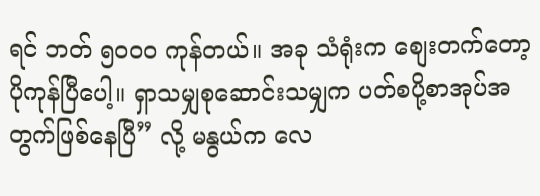ရင် ဘတ် ၅၀၀၀ ကုန်တယ်။ အခု သံရုံးက စျေးတက်တော့ ပိုကုန်ပြီပေါ့။ ရှာသမျှစုဆောင်းသမျှက ပတ်စပို့စာအုပ်အတွက်ဖြစ်နေပြီ” လို့ မနွယ်က လေ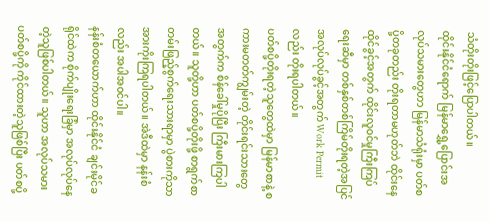သံတိုးတိုးဖြင့်ပြောပါတယ်။
ထိုင်းနိုင်ငံရောက် မြန်မာရွှေ့ပြောင်းအလုပ်သမားတွေဟာ မြန်မာသံရုံးမှာ ပတ်စပို့တခုတည်း တိုးရတာမဟုတ်ဘဲ ထိုင်းနေ ထိုင်ခွင့်အတွက် ထိုင်းလူဝင်မှုကြီးကြပ်ရေးဆီမှာ တစ်နှစ်တစ်ကြိမ်တိုးရတဲ့အပြင် အလုပ်လုပ်ခွင့်အတွက် Work Permit လည်း တိုးရပါတယ်။
ပတ်စပို့တိုးရတဲ့သူတွေထဲမှာ မြန်မာစာနဲ့ စကားမတတ်ကျွမ်းတဲ့ တိုင်းရင်းသားတွေအတွက်က စိန်ခေါ်မှုပိုပြီး ကြီးမားကြပါ တယ်။ သူတို့ဟာ ပတ်စပို့တိုးဖို့ စာရွက်စာတမ်းဖြည့်စွက်ရေးသားရာမှာ ပွဲစားကိုသာ အားကိုးကြရပါတယ်။ အဲဒီထဲမှာ နန်းစံလည်း အပါအဝင်ပါ။
နန်းစံတယောက်ဟာ ထိုင်းနိုင်ငံ ချင်းမိုင်ခရိုင်ထဲက စိုက်ပျိုးရေးခြံမှာ အလုပ်လုပ်နေတဲ့သူဖြစ်ပါတယ်။ သူဟာ အလုပ်သမား ပတ်စပို့ကို ကိုင်ထားတဲ့သူဖြစ်ပြီး ပတ်စပို့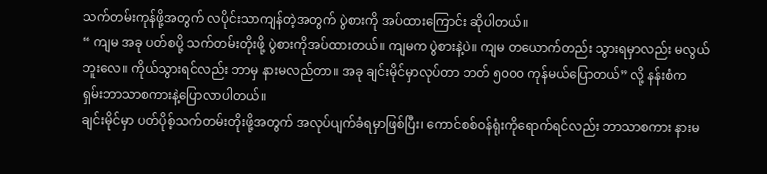သက်တမ်းကုန်ဖို့အတွက် လပိုင်းသာကျန်တဲ့အတွက် ပွဲစားကို အပ်ထားကြောင်း ဆိုပါတယ်။
“ ကျမ အခု ပတ်စပို့ သက်တမ်းတိုးဖို့ ပွဲစားကိုအပ်ထားတယ်။ ကျမက ပွဲစားနဲ့ပဲ။ ကျမ တယောက်တည်း သွားရမှာလည်း မလွယ်ဘူးလေ။ ကိုယ်သွားရင်လည်း ဘာမှ နားမလည်တာ။ အခု ချင်းမိုင်မှာလုပ်တာ ဘတ် ၅၀၀၀ ကုန်မယ်ပြောတယ်” လို့ နန်းစံက ရှမ်းဘာသာစကားနဲ့ပြောလာပါတယ်။
ချင်းမိုင်မှာ ပတ်ပိုစ့်သက်တမ်းတိုးဖို့အတွက် အလုပ်ပျက်ခံရမှာဖြစ်ပြီး၊ ကောင်စစ်ဝန်ရုံးကိုရောက်ရင်လည်း ဘာသာစကား နားမ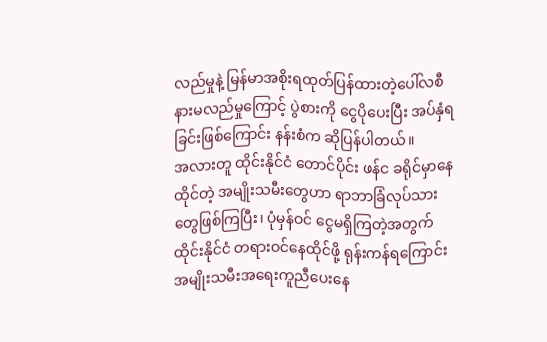လည်မှုနဲ့ မြန်မာအစိုးရထုတ်ပြန်ထားတဲ့ပေါ်လစီနားမလည်မှုကြောင့် ပွဲစားကို ငွေပိုပေးပြီး အပ်နှံရခြင်းဖြစ်ကြောင်း နန်းစံက ဆိုပြန်ပါတယ်။
အလားတူ ထိုင်းနိုင်ငံ တောင်ပိုင်း ဖန်င ခရိုင်မှာနေထိုင်တဲ့ အမျိုးသမီးတွေဟာ ရာဘာခြံလုပ်သားတွေဖြစ်ကြပြီး၊ ပုံမှန်ဝင် ငွေမရှိကြတဲ့အတွက် ထိုင်းနိုင်ငံ တရားဝင်နေထိုင်ဖို့ ရုန်းကန်ရကြောင်း အမျိုးသမီးအရေးကူညီပေးနေ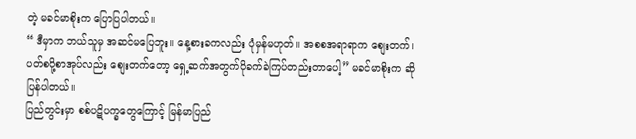တဲ့ မခင်မာစိုးက ပြောပြပါတယ်။
“ ဒီမှာက ဘယ်သူမှ အဆင်မပြေဘူး။ နေ့စားခကလည်း ပုံမှန်မဟုတ်။ အစစအရာရာက စျေးတက်၊ ပတ်စပို့စာအုပ်လည်း စျေးတက်တော့ ရှေ့ဆက်အတွက်ပိုခက်ခဲကြပ်တည်းတာပေါ့” မခင်မာစိုးက ဆိုပြန်ပါတယ်။
ပြည်တွင်းမှာ စစ်ပဋိပက္ခတွေကြောင့် မြန်မာပြည်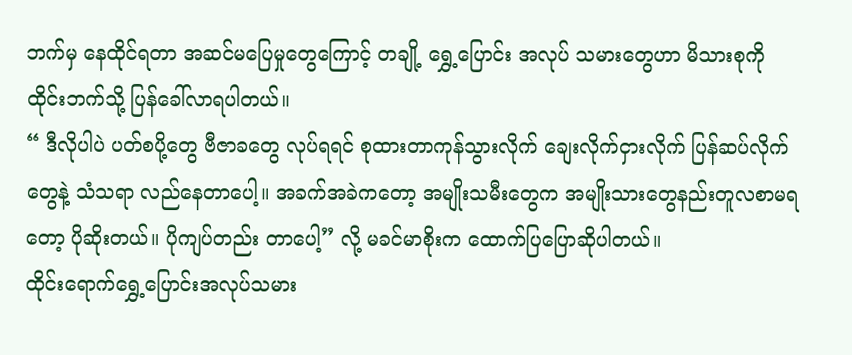ဘက်မှ နေထိုင်ရတာ အဆင်မပြေမှုတွေကြောင့် တချို့ ရွှေ့ပြောင်း အလုပ် သမားတွေဟာ မိသားစုကို ထိုင်းဘက်သို့ ပြန်ခေါ်လာရပါတယ်။
“ ဒီလိုပါပဲ ပတ်စပို့တွေ ဗီဇာခတွေ လုပ်ရရင် စုထားတာကုန်သွားလိုက် ချေးလိုက်ငှားလိုက် ပြန်ဆပ်လိုက်တွေနဲ့ သံသရာ လည်နေတာပေါ့။ အခက်အခဲကတော့ အမျိုးသမီးတွေက အမျိုးသားတွေနည်းတူလစာမရတော့ ပိုဆိုးတယ်။ ပိုကျပ်တည်း တာပေါ့” လို့ မခင်မာစိုးက ထောက်ပြပြောဆိုပါတယ်။
ထိုင်းရောက်ရွှေ့ပြောင်းအလုပ်သမား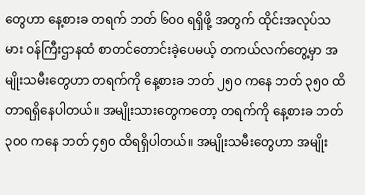တွေဟာ နေ့စားခ တရက် ဘတ် ၆၀၀ ရရှိဖို့ အတွက် ထိုင်းအလုပ်သမား ဝန်ကြီးဌာနထံ စာတင်တောင်းခဲ့ပေမယ့် တကယ်လက်တွေ့မှာ အမျိုးသမီးတွေဟာ တရက်ကို နေ့စားခ ဘတ် ၂၅၀ ကနေ ဘတ် ၃၅၀ ထိတာရရှိနေပါတယ်။ အမျိုးသားတွေကတော့ တရက်ကို နေ့စားခ ဘတ် ၃၀၀ ကနေ ဘတ် ၄၅၀ ထိရရှိပါတယ်။ အမျိုးသမီးတွေဟာ အမျိုး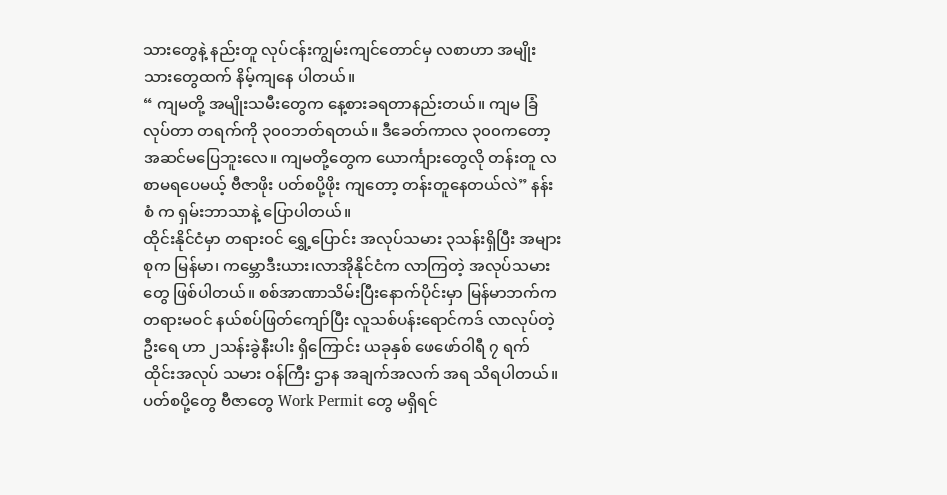သားတွေနဲ့ နည်းတူ လုပ်ငန်းကျွမ်းကျင်တောင်မှ လစာဟာ အမျိုးသားတွေထက် နိမ့်ကျနေ ပါတယ်။
“ ကျမတို့ အမျိုးသမီးတွေက နေ့စားခရတာနည်းတယ်။ ကျမ ခြံလုပ်တာ တရက်ကို ၃၀၀ဘတ်ရတယ်။ ဒီခေတ်ကာလ ၃၀၀ကတော့ အဆင်မပြေဘူးလေ။ ကျမတို့တွေက ယောင်္ကျားတွေလို တန်းတူ လစာမရပေမယ့် ဗီဇာဖိုး ပတ်စပို့ဖိုး ကျတော့ တန်းတူနေတယ်လဲ” နန်းစံ က ရှမ်းဘာသာနဲ့ ပြောပါတယ်။
ထိုင်းနိုင်ငံမှာ တရားဝင် ရွှေ့ပြောင်း အလုပ်သမား ၃သန်းရှိပြီး အများစုက မြန်မာ၊ ကမ္ဘောဒီးယား၊လာအိုနိုင်ငံက လာကြတဲ့ အလုပ်သမားတွေ ဖြစ်ပါတယ်။ စစ်အာဏာသိမ်းပြီးနောက်ပိုင်းမှာ မြန်မာဘက်က တရားမဝင် နယ်စပ်ဖြတ်ကျော်ပြီး လူသစ်ပန်းရောင်ကဒ် လာလုပ်တဲ့ဦးရေ ဟာ ၂သန်းခွဲနီးပါး ရှိကြောင်း ယခုနှစ် ဖေဖော်ဝါရီ ၇ ရက် ထိုင်းအလုပ် သမား ဝန်ကြီး ဌာန အချက်အလက် အရ သိရပါတယ်။
ပတ်စပို့တွေ ဗီဇာတွေ Work Permit တွေ မရှိရင်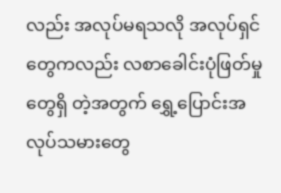လည်း အလုပ်မရသလို အလုပ်ရှင်တွေကလည်း လစာခေါင်းပုံဖြတ်မှုတွေရှိ တဲ့အတွက် ရွှေ့ပြောင်းအလုပ်သမားတွေ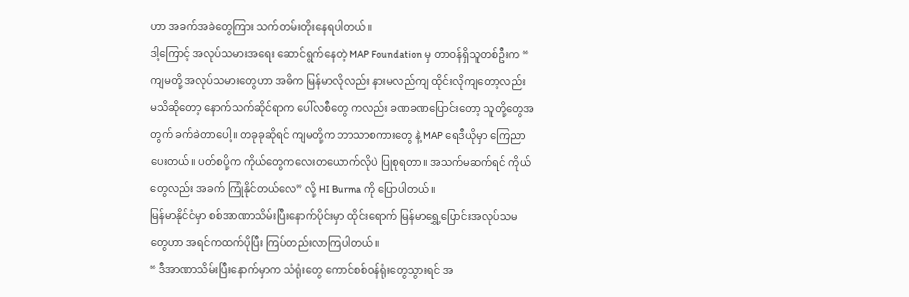ဟာ အခက်အခဲတွေကြား သက်တမ်းတိုးနေရပါတယ်။
ဒါ့ကြောင့် အလုပ်သမားအရေး ဆောင်ရွက်နေတဲ့ MAP Foundation မှ တာဝန်ရှိသူတစ်ဦးက “ ကျမတို့ အလုပ်သမားတွေဟာ အဓိက မြန်မာလိုလည်း နားမလည်ကျ ထိုင်းလိုကျတော့လည်း မသိဆိုတော့ နောက်သက်ဆိုင်ရာက ပေါ်လစီတွေ ကလည်း ခဏခဏပြောင်းတော့ သူတို့တွေအတွက် ခက်ခဲတာပေါ့။ တခုခုဆိုရင် ကျမတို့က ဘာသာစကားတွေ နဲ့ MAP ရေဒီယိုမှာ ကြေညာပေးတယ်။ ပတ်စပို့က ကိုယ်တွေကလေးတယောက်လိုပဲ ပြုစုရတာ။ အသက်မဆက်ရင် ကိုယ်တွေလည်း အခက် ကြုံနိုင်တယ်လေ” လို့ HI Burma ကို ပြောပါတယ်။
မြန်မာနိုင်ငံမှာ စစ်အာဏာသိမ်းပြီးနောက်ပိုင်းမှာ ထိုင်းရောက် မြန်မာရွှေ့ပြောင်းအလုပ်သမတွေဟာ အရင်ကထက်ပိုပြီး ကြပ်တည်းလာကြပါတယ်။
“ ဒီအာဏာသိမ်းပြီးနောက်မှာက သံရုံးတွေ ကောင်စစ်ဝန်ရုံးတွေသွားရင် အ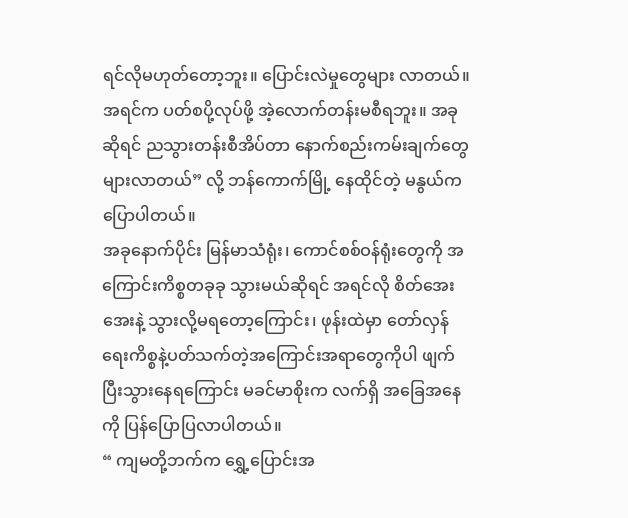ရင်လိုမဟုတ်တော့ဘူး။ ပြောင်းလဲမှုတွေများ လာတယ်။ အရင်က ပတ်စပို့လုပ်ဖို့ အဲ့လောက်တန်းမစီရဘူး။ အခုဆိုရင် ညသွားတန်းစီအိပ်တာ နောက်စည်းကမ်းချက်တွေ များလာတယ်” လို့ ဘန်ကောက်မြို့ နေထိုင်တဲ့ မနွယ်က ပြောပါတယ်။
အခုနောက်ပိုင်း မြန်မာသံရုံး၊ ကောင်စစ်ဝန်ရုံးတွေကို အကြောင်းကိစ္စတခုခု သွားမယ်ဆိုရင် အရင်လို စိတ်အေးအေးနဲ့ သွားလို့မရတော့ကြောင်း၊ ဖုန်းထဲမှာ တော်လှန်ရေးကိစ္စနဲ့ပတ်သက်တဲ့အကြောင်းအရာတွေကိုပါ ဖျက်ပြီးသွားနေရကြောင်း မခင်မာစိုးက လက်ရှိ အခြေအနေ ကို ပြန်ပြောပြလာပါတယ်။
“ ကျမတို့ဘက်က ရွှေ့ပြောင်းအ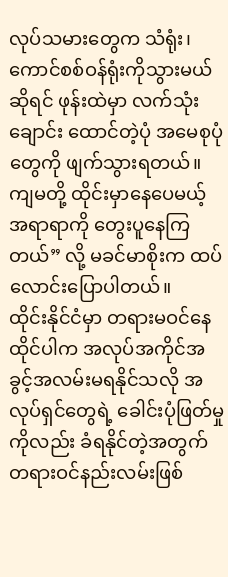လုပ်သမားတွေက သံရုံး၊ ကောင်စစ်ဝန်ရုံးကိုသွားမယ်ဆိုရင် ဖုန်းထဲမှာ လက်သုံးချောင်း ထောင်တဲ့ပုံ အမေစုပုံတွေကို ဖျက်သွားရတယ်။ ကျမတို့ ထိုင်းမှာနေပေမယ့် အရာရာကို တွေးပူနေကြတယ်” လို့ မခင်မာစိုးက ထပ်လောင်းပြောပါတယ်။
ထိုင်းနိုင်ငံမှာ တရားမဝင်နေထိုင်ပါက အလုပ်အကိုင်အခွင့်အလမ်းမရနိုင်သလို အလုပ်ရှင်တွေရဲ့ ခေါင်းပုံဖြတ်မှုကိုလည်း ခံရနိုင်တဲ့အတွက် တရားဝင်နည်းလမ်းဖြစ်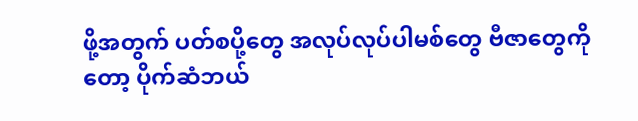ဖို့အတွက် ပတ်စပို့တွေ အလုပ်လုပ်ပါမစ်တွေ ဗီဇာတွေကို တော့ ပိုက်ဆံဘယ်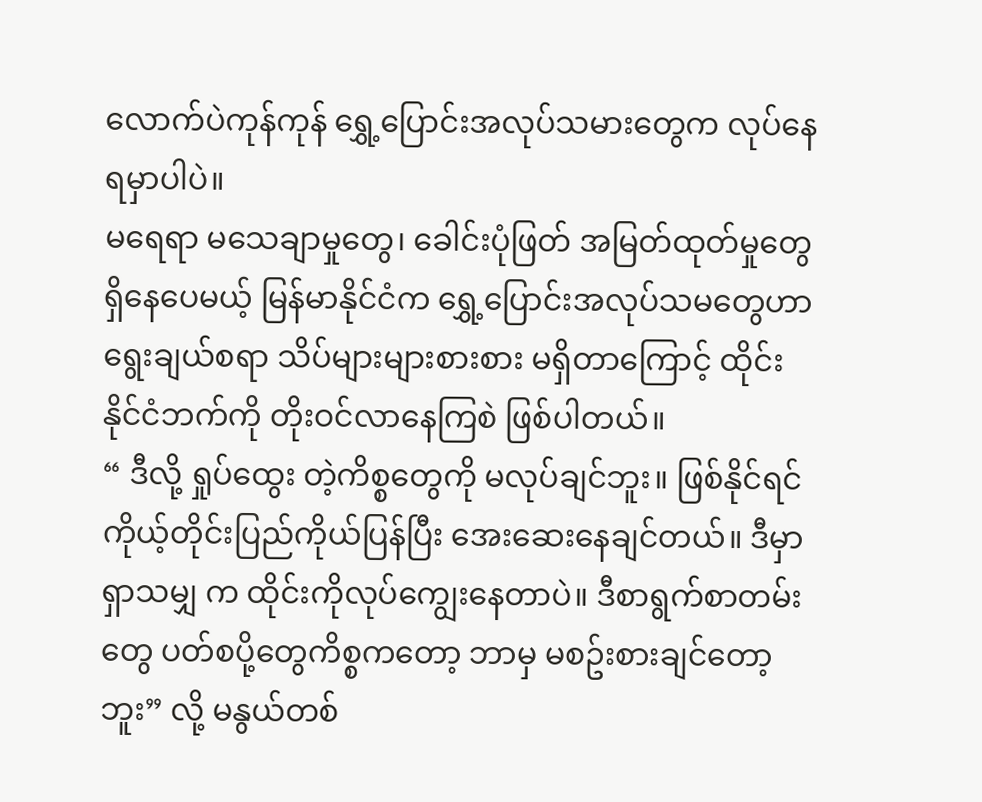လောက်ပဲကုန်ကုန် ရွှေ့ပြောင်းအလုပ်သမားတွေက လုပ်နေရမှာပါပဲ။
မရေရာ မသေချာမှုတွေ၊ ခေါင်းပုံဖြတ် အမြတ်ထုတ်မှုတွေ ရှိနေပေမယ့် မြန်မာနိုင်ငံက ရွှေ့ပြောင်းအလုပ်သမတွေဟာ ရွေးချယ်စရာ သိပ်များများစားစား မရှိတာကြောင့် ထိုင်းနိုင်ငံဘက်ကို တိုးဝင်လာနေကြစဲ ဖြစ်ပါတယ်။
“ ဒီလို့ ရှုပ်ထွေး တဲ့ကိစ္စတွေကို မလုပ်ချင်ဘူး။ ဖြစ်နိုင်ရင် ကိုယ့်တိုင်းပြည်ကိုယ်ပြန်ပြီး အေးဆေးနေချင်တယ်။ ဒီမှာရှာသမျှ က ထိုင်းကိုလုပ်ကျွေးနေတာပဲ။ ဒီစာရွက်စာတမ်းတွေ ပတ်စပို့တွေကိစ္စကတော့ ဘာမှ မစဥ်းစားချင်တော့ဘူး” လို့ မနွယ်တစ်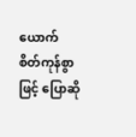ယောက် စိတ်ကုန်စွာဖြင့် ပြောဆို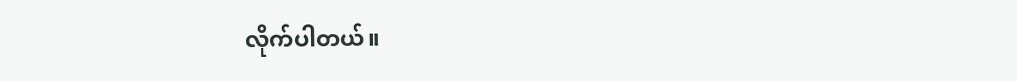လိုက်ပါတယ်။